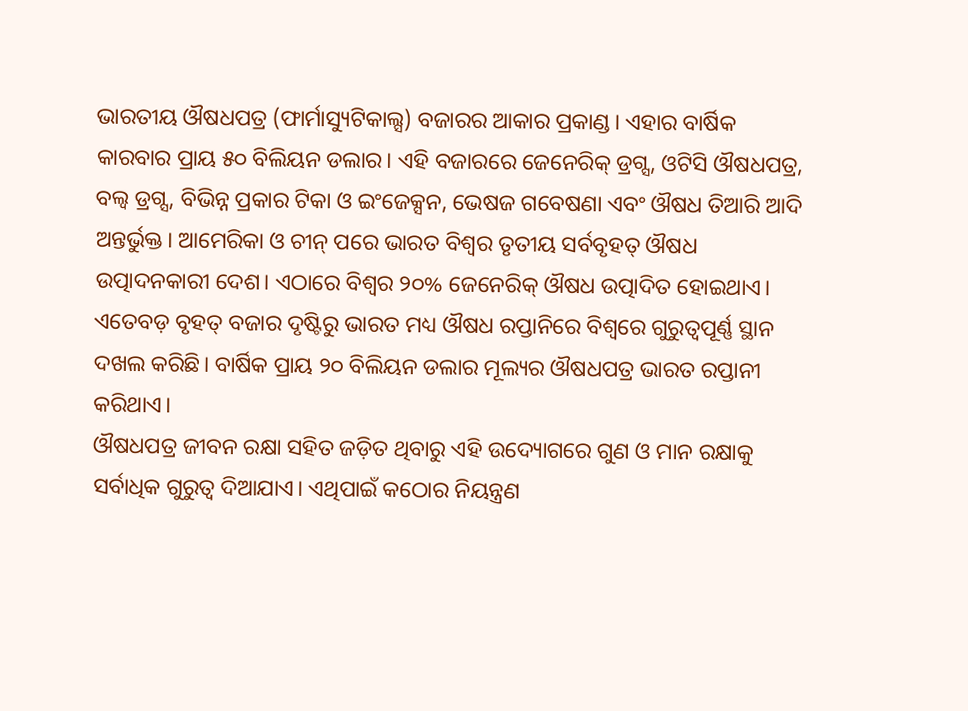ଭାରତୀୟ ଔଷଧପତ୍ର (ଫାର୍ମାସ୍ୟୁଟିକାଲ୍ସ) ବଜାରର ଆକାର ପ୍ରକାଣ୍ଡ। ଏହାର ବାର୍ଷିକ କାରବାର ପ୍ରାୟ ୫୦ ବିଲିୟନ ଡଲାର। ଏହି ବଜାରରେ ଜେନେରିକ୍ ଡ୍ରଗ୍ସ, ଓଟିସି ଔଷଧପତ୍ର, ବଲ୍ବ ଡ୍ରଗ୍ସ, ବିଭିନ୍ନ ପ୍ରକାର ଟିକା ଓ ଇଂଜେକ୍ସନ, ଭେଷଜ ଗବେଷଣା ଏବଂ ଔଷଧ ତିଆରି ଆଦି ଅନ୍ତର୍ଭୁକ୍ତ। ଆମେରିକା ଓ ଚୀନ୍ ପରେ ଭାରତ ବିଶ୍ୱର ତୃତୀୟ ସର୍ବବୃହତ୍ ଔଷଧ ଉତ୍ପାଦନକାରୀ ଦେଶ। ଏଠାରେ ବିଶ୍ୱର ୨୦% ଜେନେରିକ୍ ଔଷଧ ଉତ୍ପାଦିତ ହୋଇଥାଏ। ଏତେବଡ଼ ବୃହତ୍ ବଜାର ଦୃଷ୍ଟିରୁ ଭାରତ ମଧ୍ୟ ଔଷଧ ରପ୍ତାନିରେ ବିଶ୍ୱରେ ଗୁରୁତ୍ୱପୂର୍ଣ୍ଣ ସ୍ଥାନ ଦଖଲ କରିଛି। ବାର୍ଷିକ ପ୍ରାୟ ୨୦ ବିଲିୟନ ଡଲାର ମୂଲ୍ୟର ଔଷଧପତ୍ର ଭାରତ ରପ୍ତାନୀ କରିଥାଏ।
ଔଷଧପତ୍ର ଜୀବନ ରକ୍ଷା ସହିତ ଜଡ଼ିତ ଥିବାରୁ ଏହି ଉଦ୍ୟୋଗରେ ଗୁଣ ଓ ମାନ ରକ୍ଷାକୁ ସର୍ବାଧିକ ଗୁରୁତ୍ୱ ଦିଆଯାଏ। ଏଥିପାଇଁ କଠୋର ନିୟନ୍ତ୍ରଣ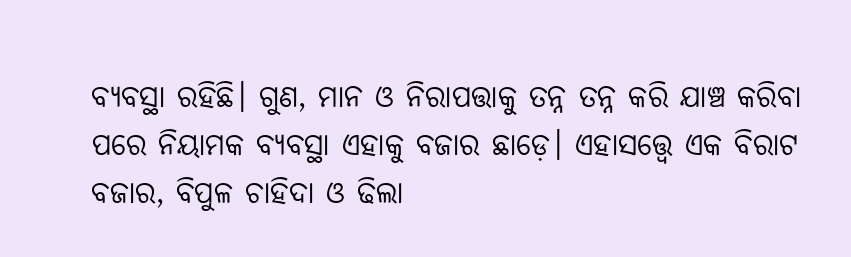ବ୍ୟବସ୍ଥା ରହିଛି। ଗୁଣ, ମାନ ଓ ନିରାପତ୍ତାକୁ ତନ୍ନ ତନ୍ନ କରି ଯାଞ୍ଚ କରିବା ପରେ ନିୟାମକ ବ୍ୟବସ୍ଥା ଏହାକୁ ବଜାର ଛାଡ଼େ। ଏହାସତ୍ତ୍ବେ ଏକ ବିରାଟ ବଜାର, ବିପୁଳ ଚାହିଦା ଓ ଢିଲା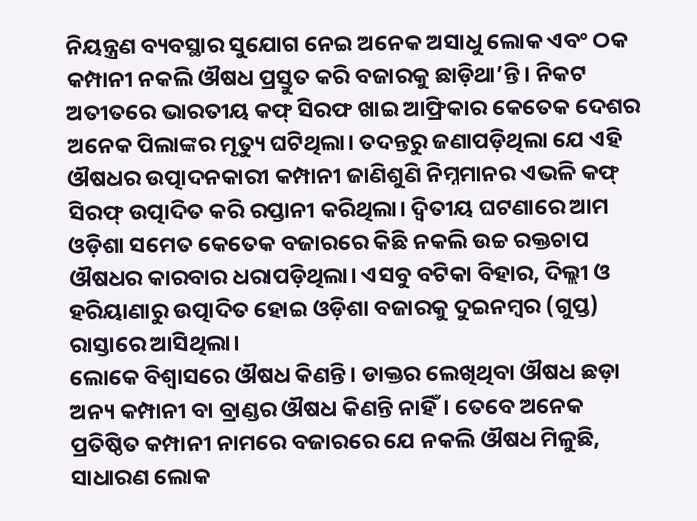ନିୟନ୍ତ୍ରଣ ବ୍ୟବସ୍ଥାର ସୁଯୋଗ ନେଇ ଅନେକ ଅସାଧୁ ଲୋକ ଏବଂ ଠକ କମ୍ପାନୀ ନକଲି ଔଷଧ ପ୍ରସ୍ତୁତ କରି ବଜାରକୁ ଛାଡ଼ିଥା’ନ୍ତି। ନିକଟ ଅତୀତରେ ଭାରତୀୟ କଫ୍ ସିରଫ ଖାଇ ଆଫ୍ରିକାର କେତେକ ଦେଶର ଅନେକ ପିଲାଙ୍କର ମୃତ୍ୟୁ ଘଟିଥିଲା। ତଦନ୍ତରୁ ଜଣାପଡ଼ିଥିଲା ଯେ ଏହି ଔଷଧର ଉତ୍ପାଦନକାରୀ କମ୍ପାନୀ ଜାଣିଶୁଣି ନିମ୍ନମାନର ଏଭଳି କଫ୍ ସିରଫ୍ ଉତ୍ପାଦିତ କରି ରପ୍ତାନୀ କରିଥିଲା। ଦ୍ୱିତୀୟ ଘଟଣାରେ ଆମ ଓଡ଼ିଶା ସମେତ କେତେକ ବଜାରରେ କିଛି ନକଲି ଉଚ୍ଚ ରକ୍ତଚାପ ଔଷଧର କାରବାର ଧରାପଡ଼ିଥିଲା। ଏସବୁ ବଟିକା ବିହାର, ଦିଲ୍ଲୀ ଓ ହରିୟାଣାରୁ ଉତ୍ପାଦିତ ହୋଇ ଓଡ଼ିଶା ବଜାରକୁ ଦୁଇନମ୍ବର (ଗୁପ୍ତ) ରାସ୍ତାରେ ଆସିଥିଲା।
ଲୋକେ ବିଶ୍ୱାସରେ ଔଷଧ କିଣନ୍ତି। ଡାକ୍ତର ଲେଖିଥିବା ଔଷଧ ଛଡ଼ା ଅନ୍ୟ କମ୍ପାନୀ ବା ବ୍ରାଣ୍ଡର ଔଷଧ କିଣନ୍ତି ନାହିଁ। ତେବେ ଅନେକ ପ୍ରତିଷ୍ଠିତ କମ୍ପାନୀ ନାମରେ ବଜାରରେ ଯେ ନକଲି ଔଷଧ ମିଳୁଛି, ସାଧାରଣ ଲୋକ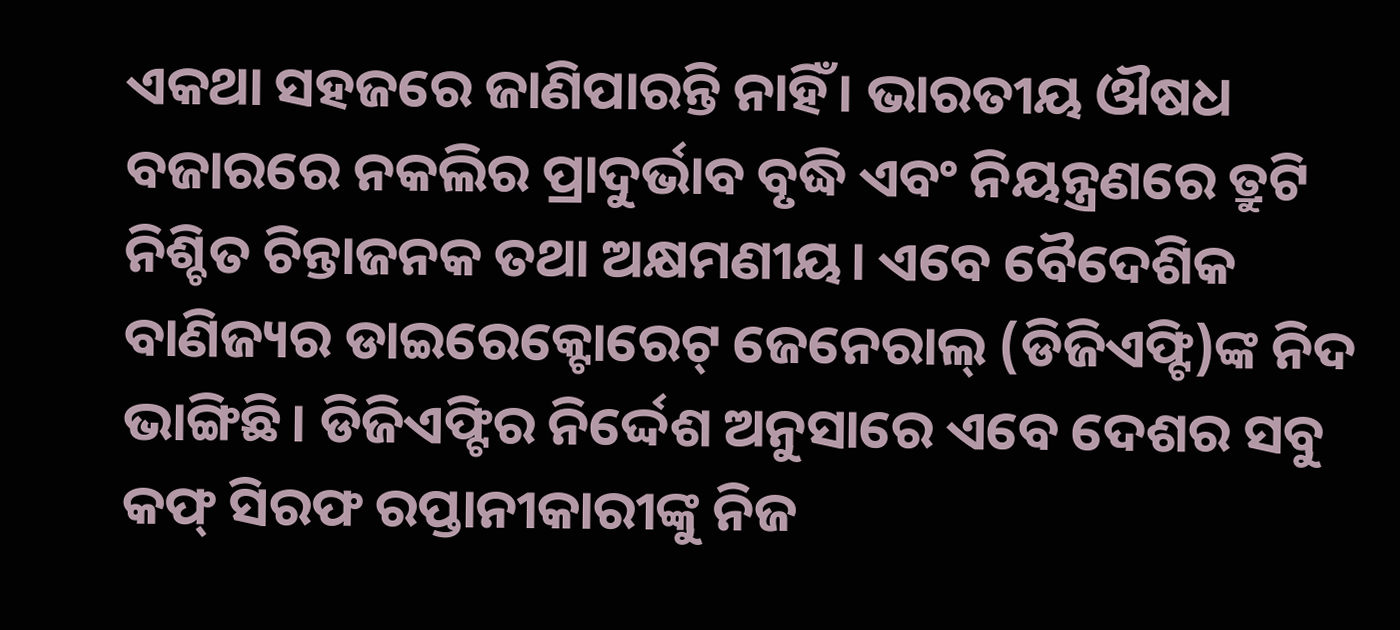ଏକଥା ସହଜରେ ଜାଣିପାରନ୍ତି ନାହିଁ। ଭାରତୀୟ ଔଷଧ ବଜାରରେ ନକଲିର ପ୍ରାଦୁର୍ଭାବ ବୃଦ୍ଧି ଏବଂ ନିୟନ୍ତ୍ରଣରେ ତ୍ରୁଟି ନିଶ୍ଚିତ ଚିନ୍ତାଜନକ ତଥା ଅକ୍ଷମଣୀୟ। ଏବେ ବୈଦେଶିକ ବାଣିଜ୍ୟର ଡାଇରେକ୍ଟୋରେଟ୍ ଜେନେରାଲ୍ (ଡିଜିଏଫ୍ଟି)ଙ୍କ ନିଦ ଭାଙ୍ଗିଛି। ଡିଜିଏଫ୍ଟିର ନିର୍ଦ୍ଦେଶ ଅନୁସାରେ ଏବେ ଦେଶର ସବୁ କଫ୍ ସିରଫ ରପ୍ତାନୀକାରୀଙ୍କୁ ନିଜ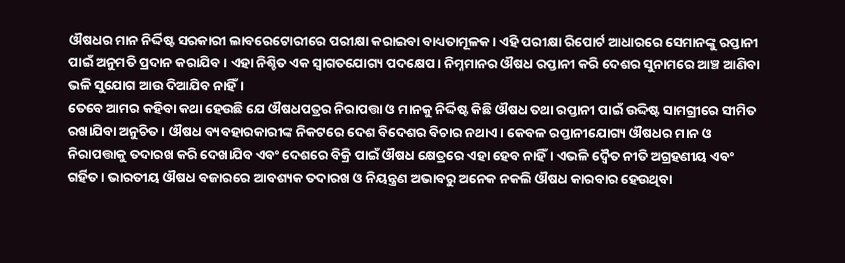ଔଷଧର ମାନ ନିର୍ଦ୍ଦିଷ୍ଟ ସରକାରୀ ଲାବରେଟୋରୀରେ ପରୀକ୍ଷା କରାଇବା ବାଧ୍ୟତାମୂଳକ। ଏହି ପରୀକ୍ଷା ରିପୋର୍ଟ ଆଧାରରେ ସେମାନଙ୍କୁ ରପ୍ତାନୀ ପାଇଁ ଅନୁମତି ପ୍ରଦାନ କରାଯିବ। ଏହା ନିଶ୍ଚିତ ଏକ ସ୍ୱାଗତଯୋଗ୍ୟ ପଦକ୍ଷେପ। ନିମ୍ନମାନର ଔଷଧ ରପ୍ତାନୀ କରି ଦେଶର ସୁନାମରେ ଆଞ୍ଚ ଆଣିବା ଭଳି ସୁଯୋଗ ଆଉ ଦିଆଯିବ ନାହିଁ।
ତେବେ ଆମର କହିବା କଥା ହେଉଛି ଯେ ଔଷଧପତ୍ରର ନିରାପତ୍ତା ଓ ମାନକୁ ନିର୍ଦ୍ଦିଷ୍ଟ କିଛି ଔଷଧ ତଥା ରପ୍ତାନୀ ପାଇଁ ଉଦ୍ଦିଷ୍ଟ ସାମଗ୍ରୀରେ ସୀମିତ ରଖାଯିବା ଅନୁଚିତ। ଔଷଧ ବ୍ୟବହାରକାରୀଙ୍କ ନିକଟରେ ଦେଶ ବିଦେଶର ବିଚାର ନଥାଏ। କେବଳ ରପ୍ତାନୀଯୋଗ୍ୟ ଔଷଧର ମାନ ଓ ନିରାପତ୍ତାକୁ ତଦାରଖ କରି ଦେଖାଯିବ ଏବଂ ଦେଶରେ ବିକ୍ରି ପାଇଁ ଔଷଧ କ୍ଷେତ୍ରରେ ଏହା ହେବ ନାହିଁ। ଏଭଳି ଦ୍ୱୈତ ନୀତି ଅଗ୍ରହଣୀୟ ଏବଂ ଗର୍ହିତ। ଭାରତୀୟ ଔଷଧ ବଜାରରେ ଆବଶ୍ୟକ ତଦାରଖ ଓ ନିୟନ୍ତ୍ରଣ ଅଭାବରୁ ଅନେକ ନକଲି ଔଷଧ କାରବାର ହେଉଥିବା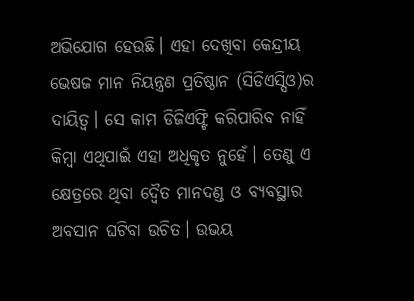ଅଭିଯୋଗ ହେଉଛି। ଏହା ଦେଖିବା କେନ୍ଦ୍ରୀୟ ଭେଷଜ ମାନ ନିୟନ୍ତ୍ରଣ ପ୍ରତିଷ୍ଠାନ (ସିଡିଏସ୍ସିଓ)ର ଦାୟିତ୍ୱ। ସେ କାମ ଡିଜିଏଫ୍ଟି କରିପାରିବ ନାହିଁ କିମ୍ବା ଏଥିପାଇଁ ଏହା ଅଧିକୃତ ନୁହେଁ। ତେଣୁ ଏ କ୍ଷେତ୍ରରେ ଥିବା ଦ୍ୱୈତ ମାନଦଣ୍ଡ ଓ ବ୍ୟବସ୍ଥାର ଅବସାନ ଘଟିବା ଉଚିତ। ଉଭୟ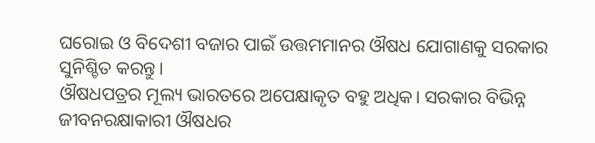ଘରୋଇ ଓ ବିଦେଶୀ ବଜାର ପାଇଁ ଉତ୍ତମମାନର ଔଷଧ ଯୋଗାଣକୁ ସରକାର ସୁନିଶ୍ଚିତ କରନ୍ତୁ।
ଔଷଧପତ୍ରର ମୂଲ୍ୟ ଭାରତରେ ଅପେକ୍ଷାକୃତ ବହୁ ଅଧିକ। ସରକାର ବିଭିନ୍ନ ଜୀବନରକ୍ଷାକାରୀ ଔଷଧର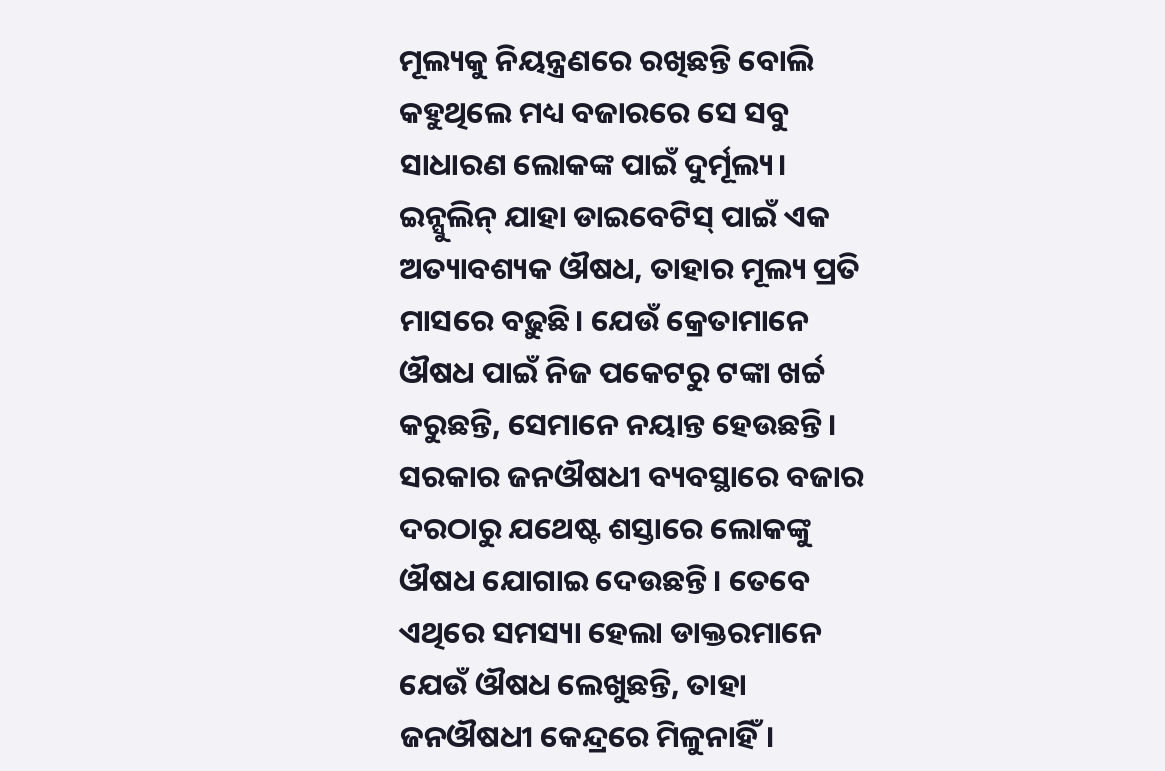ମୂଲ୍ୟକୁ ନିୟନ୍ତ୍ରଣରେ ରଖିଛନ୍ତି ବୋଲି କହୁଥିଲେ ମଧ୍ୟ ବଜାରରେ ସେ ସବୁ ସାଧାରଣ ଲୋକଙ୍କ ପାଇଁ ଦୁର୍ମୂଲ୍ୟ। ଇନ୍ସୁଲିନ୍ ଯାହା ଡାଇବେଟିସ୍ ପାଇଁ ଏକ ଅତ୍ୟାବଶ୍ୟକ ଔଷଧ, ତାହାର ମୂଲ୍ୟ ପ୍ରତି ମାସରେ ବଢ଼ୁଛି। ଯେଉଁ କ୍ରେତାମାନେ ଔଷଧ ପାଇଁ ନିଜ ପକେଟରୁ ଟଙ୍କା ଖର୍ଚ୍ଚ କରୁଛନ୍ତି, ସେମାନେ ନୟାନ୍ତ ହେଉଛନ୍ତି। ସରକାର ଜନଔଷଧୀ ବ୍ୟବସ୍ଥାରେ ବଜାର ଦରଠାରୁ ଯଥେଷ୍ଟ ଶସ୍ତାରେ ଲୋକଙ୍କୁ ଔଷଧ ଯୋଗାଇ ଦେଉଛନ୍ତି। ତେବେ ଏଥିରେ ସମସ୍ୟା ହେଲା ଡାକ୍ତରମାନେ ଯେଉଁ ଔଷଧ ଲେଖୁଛନ୍ତି, ତାହା ଜନଔଷଧୀ କେନ୍ଦ୍ରରେ ମିଳୁନାହିଁ।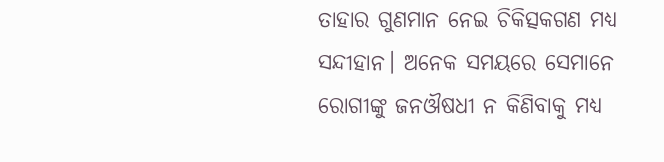ତାହାର ଗୁଣମାନ ନେଇ ଚିକିତ୍ସକଗଣ ମଧ୍ୟ ସନ୍ଦୀହାନ। ଅନେକ ସମୟରେ ସେମାନେ ରୋଗୀଙ୍କୁ ଜନଔଷଧୀ ନ କିଣିବାକୁ ମଧ୍ୟ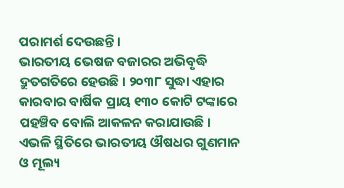ପରାମର୍ଶ ଦେଉଛନ୍ତି।
ଭାରତୀୟ ଭେଷଜ ବଜାରର ଅଭିବୃଦ୍ଧି ଦ୍ରୁତଗତିରେ ହେଉଛି। ୨୦୩୮ ସୁଦ୍ଧା ଏହାର କାରବାର ବାର୍ଷିକ ପ୍ରାୟ ୧୩୦ କୋଟି ଟଙ୍କାରେ ପହଞ୍ଚିବ ବୋଲି ଆକଳନ କରାଯାଉଛି। ଏଭଳି ସ୍ଥିତିରେ ଭାରତୀୟ ଔଷଧର ଗୁଣମାନ ଓ ମୂଲ୍ୟ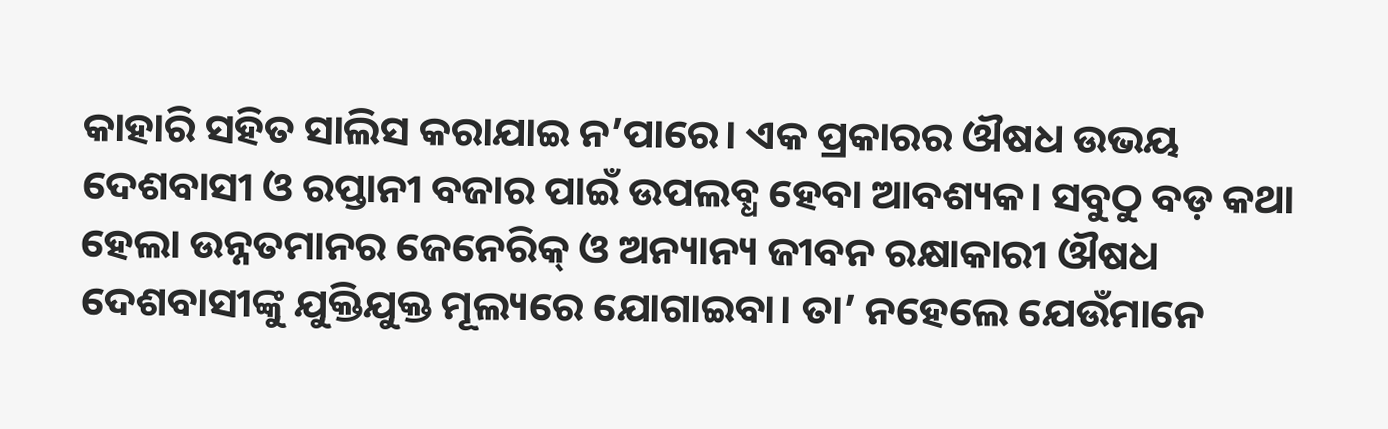କାହାରି ସହିତ ସାଲିସ କରାଯାଇ ନ’ପାରେ। ଏକ ପ୍ରକାରର ଔଷଧ ଉଭୟ ଦେଶବାସୀ ଓ ରପ୍ତାନୀ ବଜାର ପାଇଁ ଉପଲବ୍ଧ ହେବା ଆବଶ୍ୟକ। ସବୁଠୁ ବଡ଼ କଥା ହେଲା ଉନ୍ନତମାନର ଜେନେରିକ୍ ଓ ଅନ୍ୟାନ୍ୟ ଜୀବନ ରକ୍ଷାକାରୀ ଔଷଧ ଦେଶବାସୀଙ୍କୁ ଯୁକ୍ତିଯୁକ୍ତ ମୂଲ୍ୟରେ ଯୋଗାଇବା। ତା’ ନହେଲେ ଯେଉଁମାନେ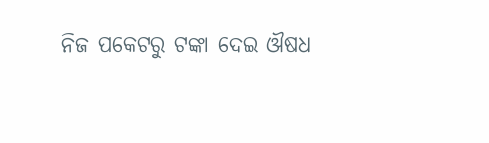ନିଜ ପକେଟରୁ ଟଙ୍କା ଦେଇ ଔଷଧ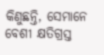କିଣୁଛନ୍ତି, ସେମାନେ ବେଶୀ କ୍ଷତିଗ୍ରସ୍ତ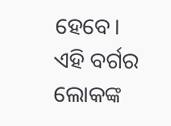ହେବେ। ଏହି ବର୍ଗର ଲୋକଙ୍କ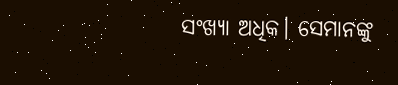ସଂଖ୍ୟା ଅଧିକ। ସେମାନଙ୍କୁ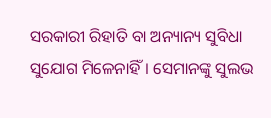ସରକାରୀ ରିହାତି ବା ଅନ୍ୟାନ୍ୟ ସୁବିଧା ସୁଯୋଗ ମିଳେନାହିଁ। ସେମାନଙ୍କୁ ସୁଲଭ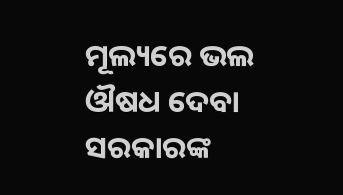ମୂଲ୍ୟରେ ଭଲ ଔଷଧ ଦେବା ସରକାରଙ୍କ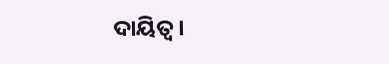ଦାୟିତ୍ୱ।